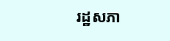រដ្ឋសភា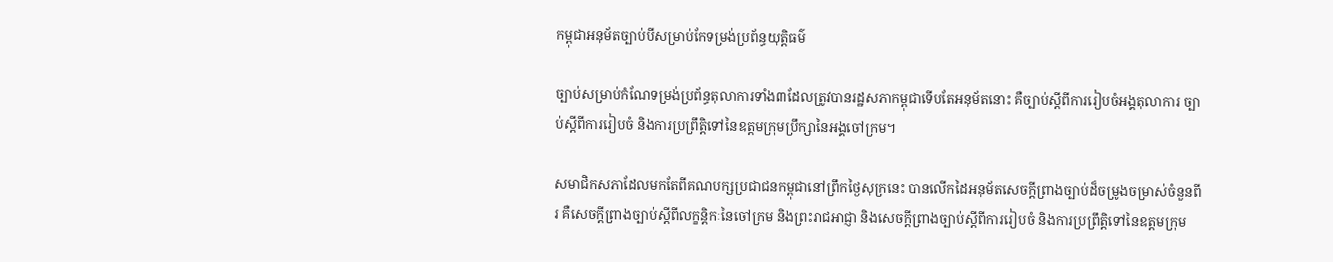កម្ពុជាអនុម័តច្បាប់បីសម្រាប់កែទម្រង់ប្រព័ន្ធយុត្តិធម៌

ច្បាប់សម្រាប់កំណែទម្រង់ប្រព័ន្ធតុលាការទាំង៣ដែលត្រូវបានរដ្ឋសភាកម្ពុជាទើបតែអនុម័តនោះ គឺច្បាប់ស្តីពីការរៀបចំអង្គតុលាការ ច្បាប់ស្តីពីការរៀបចំ និងការប្រព្រឹត្តិទៅនៃឧត្តមក្រុមប្រឹក្សានៃអង្គចៅក្រម។

សមាជិកសភាដែលមកតែពីគណបក្សប្រជាជនកម្ពុជានៅព្រឹកថ្ងៃសុក្រនេះ បានលើកដៃអនុម័តសេចក្តីព្រាងច្បាប់ដ៏ចម្រូងចម្រាស់ចំនួនពីរ គឺសេចក្តីព្រាងច្បាប់ស្តីពីលក្ខន្តិកៈនៃចៅក្រម និងព្រះរាជអាជ្ញា និងសេចក្តីព្រាងច្បាប់ស្តីពីការរៀបចំ និងការប្រព្រឹត្តិទៅនៃឧត្តមក្រុម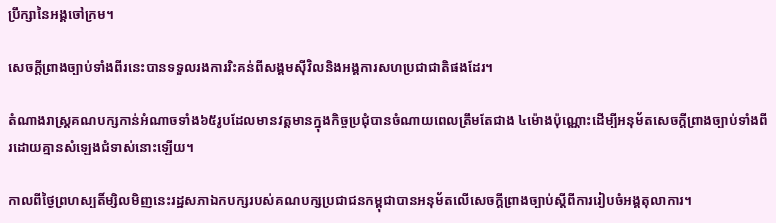ប្រឹក្សានៃអង្គចៅក្រម។

សេចក្តីព្រាងច្បាប់ទាំងពីរនេះបានទទួលរងការរិះគន់ពីសង្គមស៊ីវិលនិងអង្គការសហប្រជាជាតិផងដែរ។

តំណាងរាស្ដ្រគណបក្សកាន់អំណាចទាំង៦៥រូបដែលមានវត្តមានក្នុងកិច្ចប្រជុំបានចំណាយពេលត្រឹមតែជាង ៤ម៉ោងប៉ុណ្ណោះដើម្បីអនុម័តសេចក្តីព្រាងច្បាប់ទាំងពីរដោយគ្មានសំឡេងជំទាស់នោះឡើយ។

កាលពីថ្ងៃព្រហស្បតិ៍ម្សិលមិញនេះរដ្ឋសភាឯកបក្សរបស់គណបក្សប្រជាជនកម្ពុជាបានអនុម័តលើសេចក្តីព្រាងច្បាប់ស្តីពីការរៀបចំអង្គតុលាការ។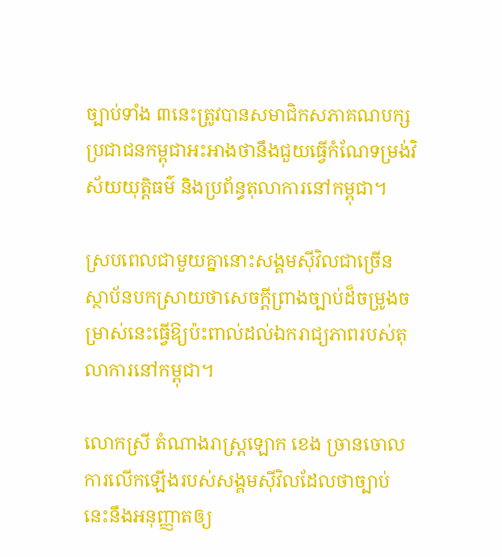ច្បាប់ទាំង ៣នេះត្រូវបានសមាជិកសភាគណបក្សប្រជាជនកម្ពុជាអះអាងថានឹងជួយធ្វើកំណែទម្រង់វិស័យយុត្តិធម៌ និងប្រព័ន្ធតុលាការនៅកម្ពុជា។

ស្របពេលជាមួយគ្នានោះសង្គមស៊ីវិលជាច្រើនស្ថាប័នបកស្រាយថាសេចក្តីព្រាងច្បាប់ដ៏ចម្រូងចម្រាស់នេះធ្វើឱ្យប៉ះពាល់ដល់ឯករាជ្យភាពរបស់តុលាការនៅកម្ពុជា។

លោកស្រី តំណាងរាស្រ្តឡោក ខេង ច្រានចោលការលើកឡើងរបស់សង្គមស៊ីវិលដែលថាច្បាប់នេះនឹងអនុញ្ញាតឲ្យ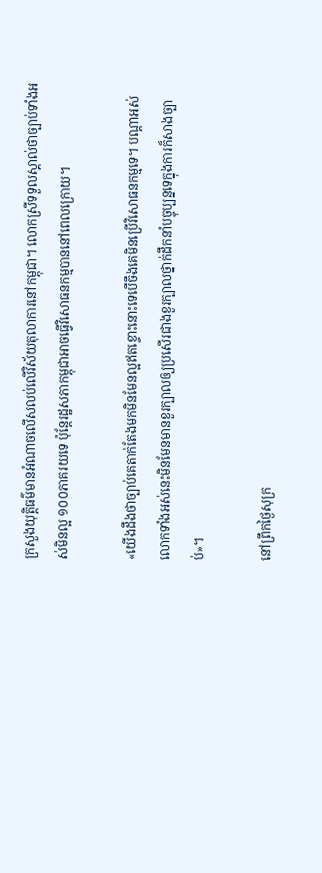ក្រសួងយុត្តិធម៌មានអំណាចលើសលប់លើវិស័យតុលាការនៅកម្ពុជា។ លោកស្រីទទួលស្គាល់ថាច្បាប់ទាំងអស់មិនល្អ ១០០ភាគរយទេ ប៉ុន្តែរដ្ឋសភាកម្ពុជាអាចធ្វើវិសោធនកម្មបាននៅពេលក្រោយ។

«យើងដឹងថាច្បាប់គេតាក់តែងមកមិនមែនល្អឥតខ្ចោះនោះទេបើចឹងគេមិនប្រើវិសោធនកម្មទេ។ បណ្តាអស់លោកទាំងអស់នេះមិនមែនមានខួរក្បាលឲ្យប្រសើរជាងខួរក្បាលថ្នាក់ដឹកនាំបច្ចុប្បន្នទេក្នុងការក៏សាងច្បាប់»។

នៅព្រឹកថ្ងៃសុក្រ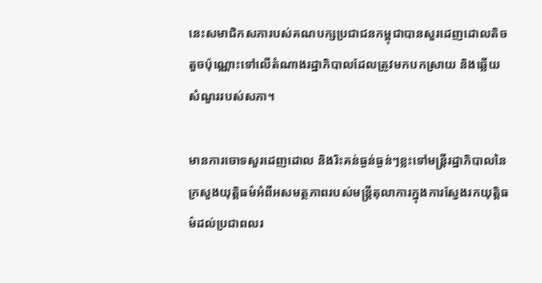នេះសមាជិកសភារបស់គណបក្សប្រជាជនកម្ពុជាបានសួរដេញដោលតិចតួចប៉ុណ្ណោះទៅលើតំណាងរដ្ឋាភិបាលដែលត្រូវមកបកស្រាយ និងឆ្លើយសំណួររបស់សភា។

មានការចោទសួរដេញដោល និងរិះគន់ធ្ងន់ធ្ងន់ៗខ្លះទៅមន្ត្រីរដ្ឋាភិបាលនៃក្រសួងយុត្តិធម៌អំពីអសមត្ថភាពរបស់មន្ត្រីតុលាការក្នុងការស្វែងរកយុត្តិធម៌ដល់ប្រជាពលរ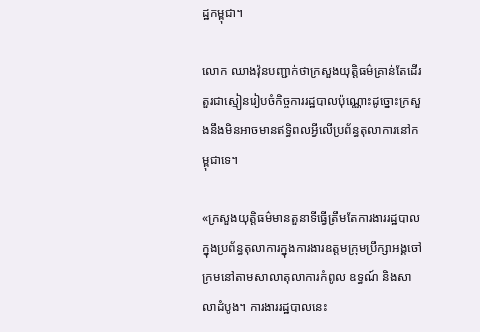ដ្ឋកម្ពុជា។

លោក ឈាងវ៉ុនបញ្ជាក់ថាក្រសួងយុត្តិធម៌គ្រាន់តែដើរតួរជាស្មៀនរៀបចំកិច្ចការរដ្ឋបាលប៉ុណ្ណោះដូច្នោះក្រសួងនឹងមិនអាចមានឥទ្ធិពលអ្វីលើប្រព័ន្ធតុលាការនៅកម្ពុជាទេ។

«ក្រសួងយុត្តិធម៌មានតួនាទីធ្វើត្រឹមតែការងាររដ្ឋបាលក្នុងប្រព័ន្ធតុលាការក្នុងការងារឧត្តមក្រុមប្រឹក្សាអង្គចៅក្រមនៅតាមសាលាតុលាការកំពូល ឧទ្ធណ៍ និងសាលាដំបូង។ ការងាររដ្ឋបាលនេះ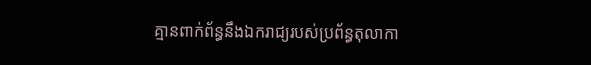គ្មានពាក់ព័ន្ធនឹងឯករាជ្យរបស់ប្រព័ន្ធតុលាកា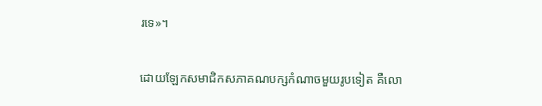រទេ»។

ដោយឡែកសមាជិកសភាគណបក្សកំណាចមួយរូបទៀត គឺលោ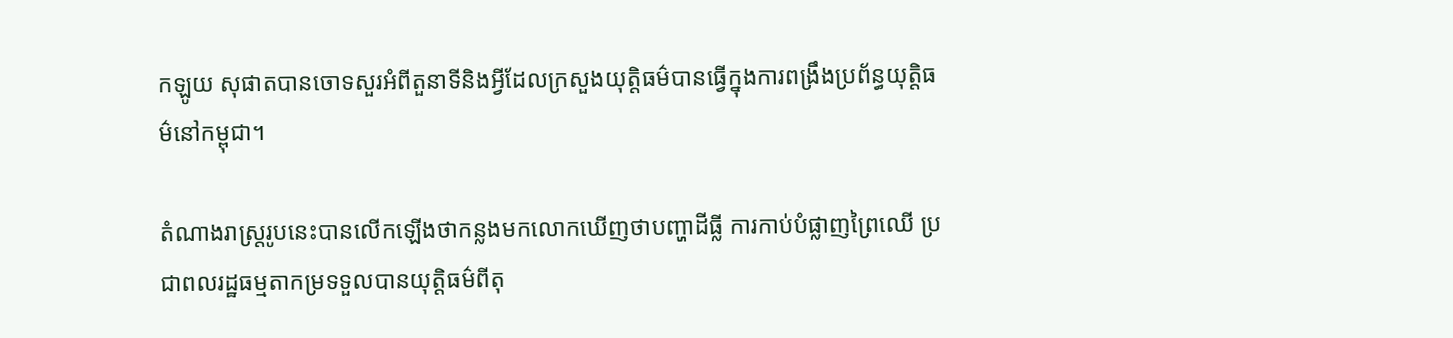កឡូយ សុផាតបានចោទសួរអំពីតួនាទីនិងអ្វីដែលក្រសួងយុត្តិធម៌បានធ្វើក្នុងការពង្រឹងប្រព័ន្ធយុត្តិធម៌នៅកម្ពុជា។

តំណាងរាស្រ្តរូបនេះបានលើកឡើងថាកន្លងមកលោកឃើញថាបញ្ហាដីធ្លី ការកាប់បំផ្លាញព្រៃឈើ ប្រជាពលរដ្ឋធម្មតាកម្រទទួលបានយុត្តិធម៌ពីតុ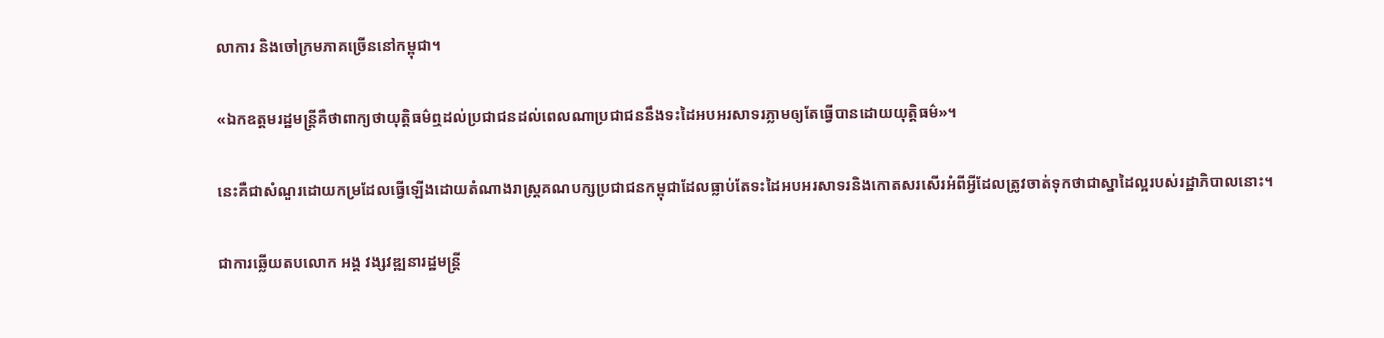លាការ និងចៅក្រមភាគច្រើននៅកម្ពុជា។

«ឯកឧត្តមរដ្ឋមន្ត្រីគឺថាពាក្យថាយុត្តិធម៌ឮដល់ប្រជាជនដល់ពេលណាប្រជាជននឹងទះដៃអបអរសាទរភ្លាមឲ្យតែធ្វើបានដោយយុត្តិធម៌»។

នេះគឺជាសំណួរដោយកម្រដែលធ្វើឡើងដោយតំណាងរាស្ដ្រគណបក្សប្រជាជនកម្ពុជាដែលធ្លាប់តែទះដៃអបអរសាទរនិងកោតសរសើរអំពីអ្វីដែលត្រូវចាត់ទុកថាជាស្នាដៃល្អរបស់រដ្ឋាភិបាលនោះ។

ជាការឆ្លើយតបលោក អង្គ វង្សវឌ្ឍនារដ្ឋមន្ត្រី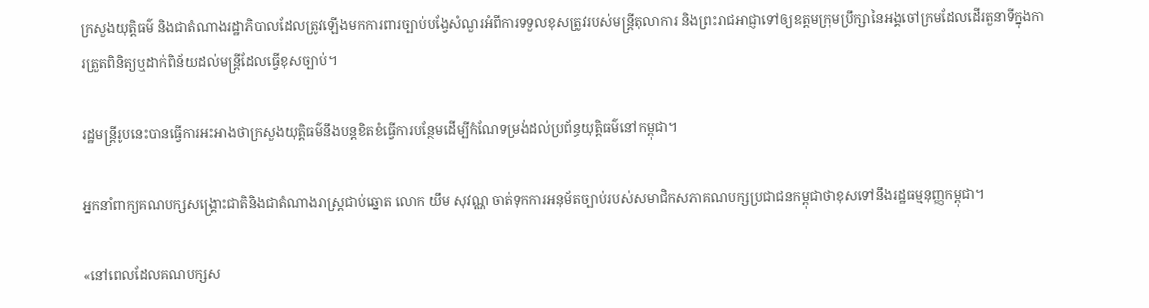ក្រសួងយុត្តិធម៌ និងជាតំណាងរដ្ឋាភិបាលដែលត្រូវឡើងមកការពារច្បាប់បង្វែសំណួរអំពីការទទួលខុសត្រូវរបស់មន្ត្រីតុលាការ និងព្រះរាជអាជ្ញាទៅឲ្យឧត្តមក្រុមប្រឹក្សានៃអង្គចៅក្រមដែលដើរតួនាទីក្នុងការត្រួតពិនិត្យឬដាក់ពិន័យដល់មន្ត្រីដែលធ្វើខុសច្បាប់។

រដ្ឋមន្ត្រីរូបនេះបានធ្វើការអះអាងថាក្រសួងយុត្តិធម៌នឹងបន្តខិតខំធ្វើការបន្ថែមដើម្បីកំណែទម្រង់ដល់ប្រព័ន្ធយុត្តិធម៌នៅកម្ពុជា។

អ្នកនាំពាក្យគណបក្សសង្រ្គោះជាតិនិងជាតំណាងរាស្ដ្រជាប់ឆ្នោត លោក យឹម សុវណ្ណ ចាត់ទុកការអនុម័តច្បាប់របស់សមាជិកសភាគណបក្សប្រជាជនកម្ពុជាថាខុសទៅនឹងរដ្ឋធម្មនុញ្ញកម្ពុជា។

«នៅពេលដែលគណបក្សស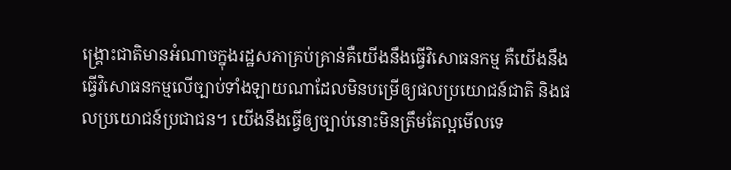ង្គ្រោះជាតិមានអំណាចក្នុងរដ្ឋសភាគ្រប់គ្រាន់គឺយើងនឹងធ្វើវិសោធនកម្ម គឺយើងនឹងធ្វើវិសោធនកម្មលើច្បាប់ទាំងឡាយណាដែលមិនបម្រើឲ្យផលប្រយោជន៍ជាតិ និងផលប្រយោជន៍ប្រជាជន។ យើងនឹងធ្វើឲ្យច្បាប់នោះមិនត្រឹមតែល្អមើលទេ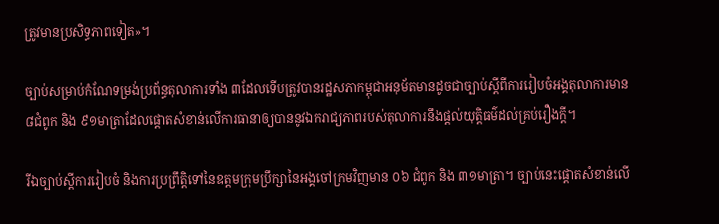ត្រូវមានប្រសិទ្ធភាពទៀត»។

ច្បាប់សម្រាប់កំណែទម្រង់ប្រព័ន្ធតុលាការទាំង ៣ដែលទើបត្រូវបានរដ្ឋសភាកម្ពុជាអនុម័តមានដូចជាច្បាប់ស្តីពីការរៀបចំអង្គតុលាការមាន៨ជំពូក និង ៩១មាត្រាដែលផ្តោតសំខាន់លើការធានាឲ្យបាននូវឯករាជ្យភាពរបស់តុលាការនឹងផ្តល់យុត្តិធម៌ដល់គ្រប់រឿងក្តី។

រីឯច្បាប់ស្តីការរៀបចំ និងការប្រព្រឹត្តិទៅនៃឧត្តមក្រុមប្រឹក្សានៃអង្គចៅក្រមវិញមាន ០៦ ជំពូក និង ៣១មាត្រា។ ច្បាប់នេះផ្តោតសំខាន់លើ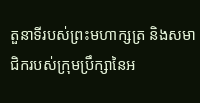តួនាទីរបស់ព្រះមហាក្សត្រ និងសមាជិករបស់ក្រុមប្រឹក្សានៃអ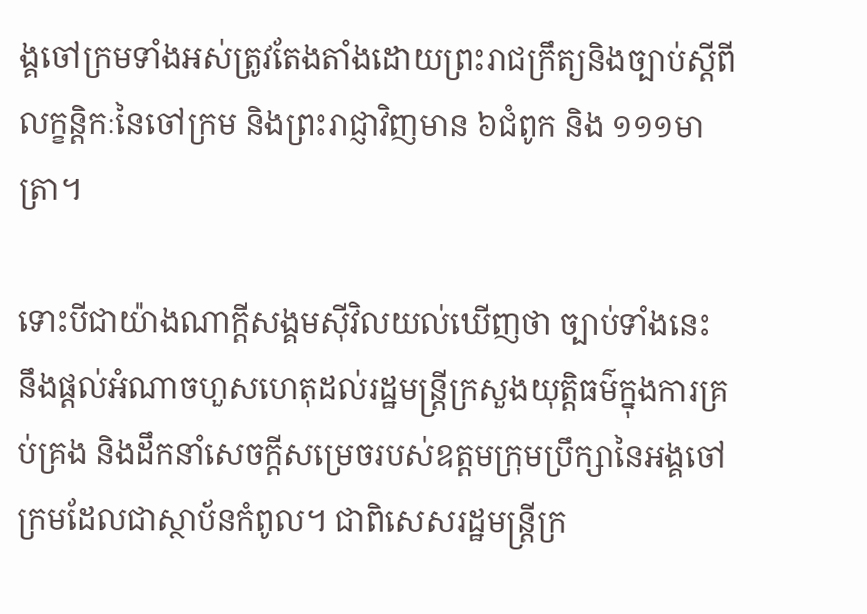ង្គចៅក្រមទាំងអស់ត្រូវតែងតាំងដោយព្រះរាជក្រឹត្យនិងច្បាប់ស្តីពីលក្ខន្តិកៈនៃចៅក្រម និងព្រះរាជ្ញាវិញមាន ៦ជំពូក និង ១១១មាត្រា។

ទោះបីជាយ៉ាងណាក្តីសង្គមស៊ីវិលយល់ឃើញថា ច្បាប់ទាំងនេះ នឹងផ្តល់អំណាចហួសហេតុដល់រដ្ឋមន្ត្រីក្រសួងយុត្តិធម៌ក្នុងការគ្រប់គ្រង និងដឹកនាំសេចក្តីសម្រេចរបស់ឧត្តមក្រុមប្រឹក្សានៃអង្គចៅក្រមដែលជាស្ថាប័នកំពូល។ ជាពិសេសរដ្ឋមន្ត្រីក្រ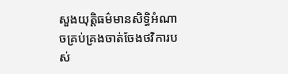សួងយុត្តិធម៌មានសិទ្ធិអំណាចគ្រប់គ្រងចាត់ចែងថវិការបស់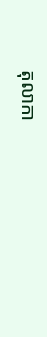តុលាកា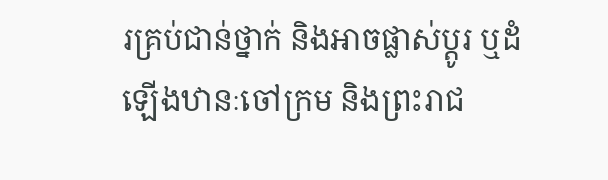រគ្រប់ជាន់ថ្នាក់ និងអាចផ្លាស់ប្តូរ ឬដំឡើងឋានៈចៅក្រម និងព្រះរាជ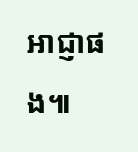អាជ្ញាផង៕